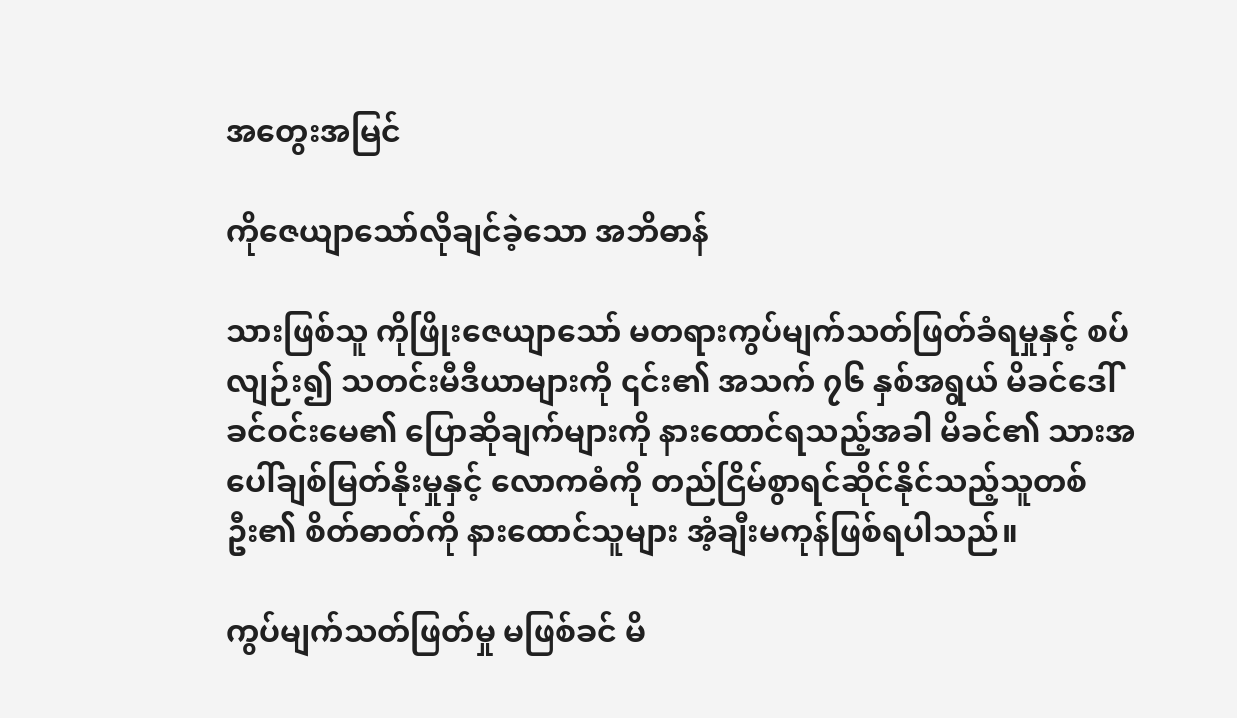အတွေးအမြင်

ကိုဇေယျာသော်လိုချင်ခဲ့သော အဘိဓာန်

သားဖြစ်သူ ကိုဖြိုးဇေယျာသော် မတရားကွပ်မျက်သတ်ဖြတ်ခံရမှုနှင့် စပ်လျဉ်း၍ သတင်းမီဒီယာများကို ၎င်း၏ အသက် ၇၆ နှစ်အရွယ် မိခင်ဒေါ်ခင်ဝင်းမေ၏ ပြောဆိုချက်များကို နားထောင်ရသည့်အခါ မိခင်၏ သားအပေါ်ချစ်မြတ်နိုးမှုနှင့် လောကဓံကို တည်ငြိမ်စွာရင်ဆိုင်နိုင်သည့်သူတစ်ဦး၏ စိတ်ဓာတ်ကို နားထောင်သူများ အံ့ချီးမကုန်ဖြစ်ရပါသည်။

ကွပ်မျက်သတ်ဖြတ်မှု မဖြစ်ခင် မိ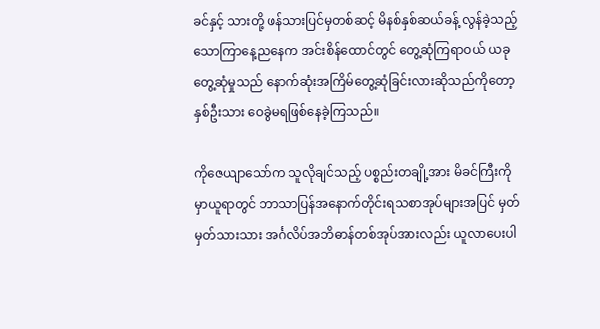ခင်နှင့် သားတို့ ဖန်သားပြင်မှတစ်ဆင့် မိနစ်နှစ်ဆယ်ခန့် လွန်ခဲ့သည့် သောကြာနေ့ညနေက အင်းစိန်ထောင်တွင် တွေ့ဆုံကြရာဝယ် ယခုတွေ့ဆုံမှုသည် နောက်ဆုံးအကြိမ်တွေ့ဆုံခြင်းလားဆိုသည်ကိုတော့ နှစ်ဦးသား ဝေခွဲမရဖြစ်နေခဲ့ကြသည်။

ကိုဇေယျာသော်က သူလိုချင်သည့် ပစ္စည်းတချို့အား မိခင်ကြီးကို မှာယူရာတွင် ဘာသာပြန်အနောက်တိုင်းရသစာအုပ်များအပြင် မှတ်မှတ်သားသား အင်္ဂလိပ်အဘိဓာန်တစ်အုပ်အားလည်း ယူလာပေးပါ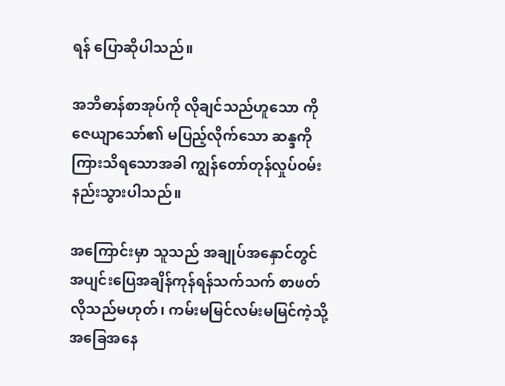ရန် ပြောဆိုပါသည်။

အဘိဓာန်စာအုပ်ကို လိုချင်သည်ဟူသော ကိုဇေယျာသော်၏ မပြည့်လိုက်သော ဆန္ဒကို ကြားသိရသောအခါ ကျွန်တော်တုန်လှုပ်ဝမ်းနည်းသွားပါသည်။

အကြောင်းမှာ သူသည် အချုပ်အနှောင်တွင် အပျင်းပြေအချိန်ကုန်ရန်သက်သက် စာဖတ်လိုသည်မဟုတ်၊ ကမ်းမမြင်လမ်းမမြင်ကဲ့သို့ အခြေအနေ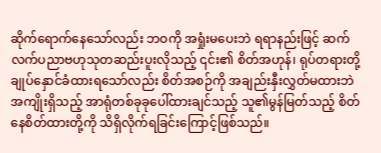ဆိုက်ရောက်နေသော်လည်း ဘဝကို အရှုံးမပေးဘဲ ရရာနည်းဖြင့် ဆက်လက်ပညာဗဟုသုတဆည်းပူးလိုသည့် ၎င်း၏ စိတ်အဟုန်၊ ရုပ်တရားတို့ ချုပ်နှောင်ခံထားရသော်လည်း စိတ်အစဉ်ကို အချည်းနှီးလွှတ်မထားဘဲ အကျိုးရှိသည့် အာရုံတစ်ခုခုပေါ်ထားချင်သည့် သူ၏မွန်မြတ်သည့် စိတ်နေစိတ်ထားတို့ကို သိရှိလိုက်ရခြင်းကြောင့်ဖြစ်သည်။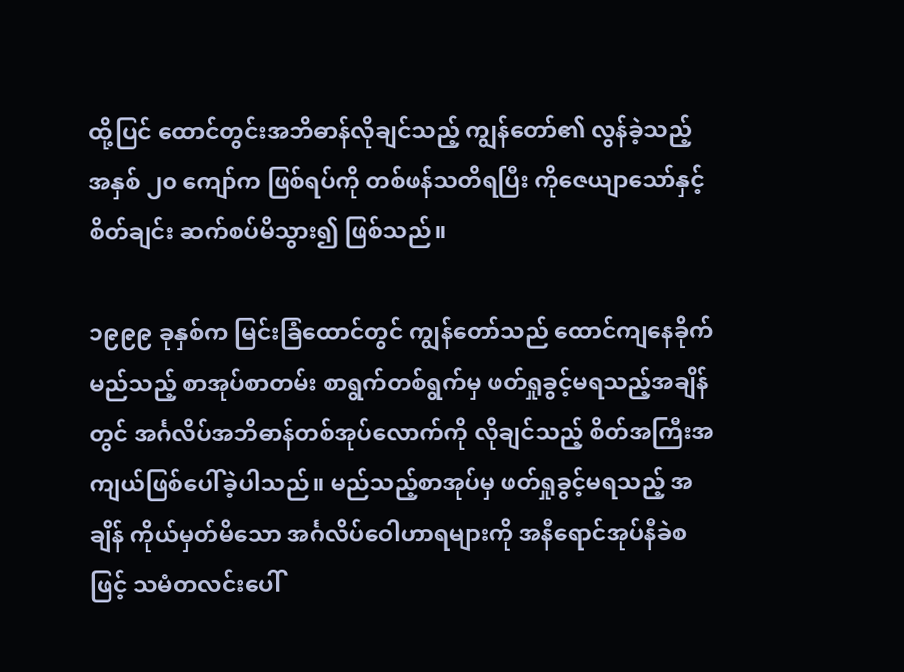ထို့ပြင် ထောင်တွင်းအဘိဓာန်လိုချင်သည့် ကျွန်တော်၏ လွန်ခဲ့သည့် အနှစ် ၂၀ ကျော်က ဖြစ်ရပ်ကို တစ်ဖန်သတိရပြီး ကိုဇေယျာသော်နှင့် စိတ်ချင်း ဆက်စပ်မိသွား၍ ဖြစ်သည်။

၁၉၉၉ ခုနှစ်က မြင်းခြံထောင်တွင် ကျွန်တော်သည် ထောင်ကျနေခိုက် မည်သည့် စာအုပ်စာတမ်း စာရွက်တစ်ရွက်မှ ဖတ်ရှုခွင့်မရသည့်အချိန်တွင် အင်္ဂလိပ်အဘိဓာန်တစ်အုပ်လောက်ကို လိုချင်သည့် စိတ်အကြီးအကျယ်ဖြစ်ပေါ်ခဲ့ပါသည်။ မည်သည့်စာအုပ်မှ ဖတ်ရှုခွင့်မရသည့် အချိန် ကိုယ်မှတ်မိသော အင်္ဂလိပ်ဝေါဟာရများကို အနီရောင်အုပ်နီခဲစဖြင့် သမံတလင်းပေါ်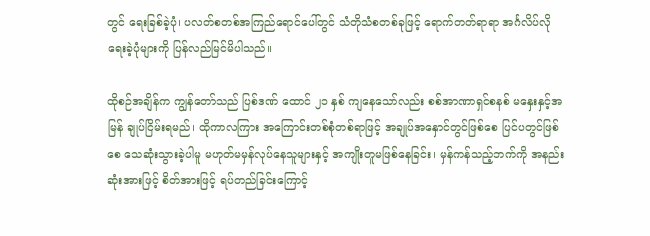တွင် ရေးခြစ်ခဲ့ပုံ၊ ပလတ်စတစ်အကြည်ရောင်ပေါ်တွင် သံတိုသံစတစ်ခုဖြင့် ရောက်တတ်ရာရာ အင်္ဂလိပ်လိုရေးခဲ့ပုံများကို ပြန်လည်မြင်မိပါသည်။

ထိုစဉ်အချိန်က ကျွန်တော်သည် ပြစ်ဒဏ် ထောင် ၂၁ နှစ် ကျနေသော်လည်း စစ်အာဏာရှင်စနစ် မနှေးနှင့်အမြန် ချုပ်ငြိမ်းရမည်၊ ထိုကာလကြား အကြောင်းတစ်စုံတစ်ရာဖြင့် အချုပ်အနှောင်တွင်ဖြစ်စေ ပြင်ပတွင်ဖြစ်စေ သေဆုံးသွားခဲ့ပါမူ မဟုတ်မမှန်လုပ်နေသူများနှင့် အကျိုးတူမဖြစ်နေခြင်း၊ မှန်ကန်သည့်ဘက်ကို အနည်းဆုံးအားဖြင့် စိတ်အားဖြင့် ရပ်တည်ခြင်းကြောင့်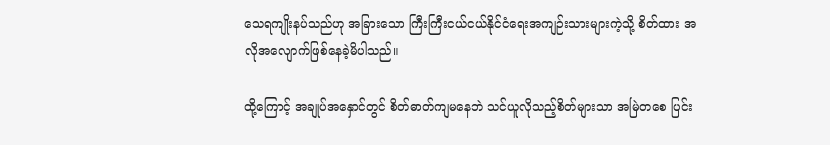သေရကျိုးနပ်သည်ဟု အခြားသော ကြီးကြီးငယ်ငယ်နိုင်ငံရေးအကျဉ်းသားများကဲ့သို့ စိတ်ထား အလိုအလျောက်ဖြစ်နေခဲ့မိပါသည်။

ထို့ကြောင့် အချုပ်အနှောင်တွင် စိတ်ဓာတ်ကျမနေဘဲ သင်ယူလိုသည့်စိတ်များသာ အမြဲတစေ ပြင်း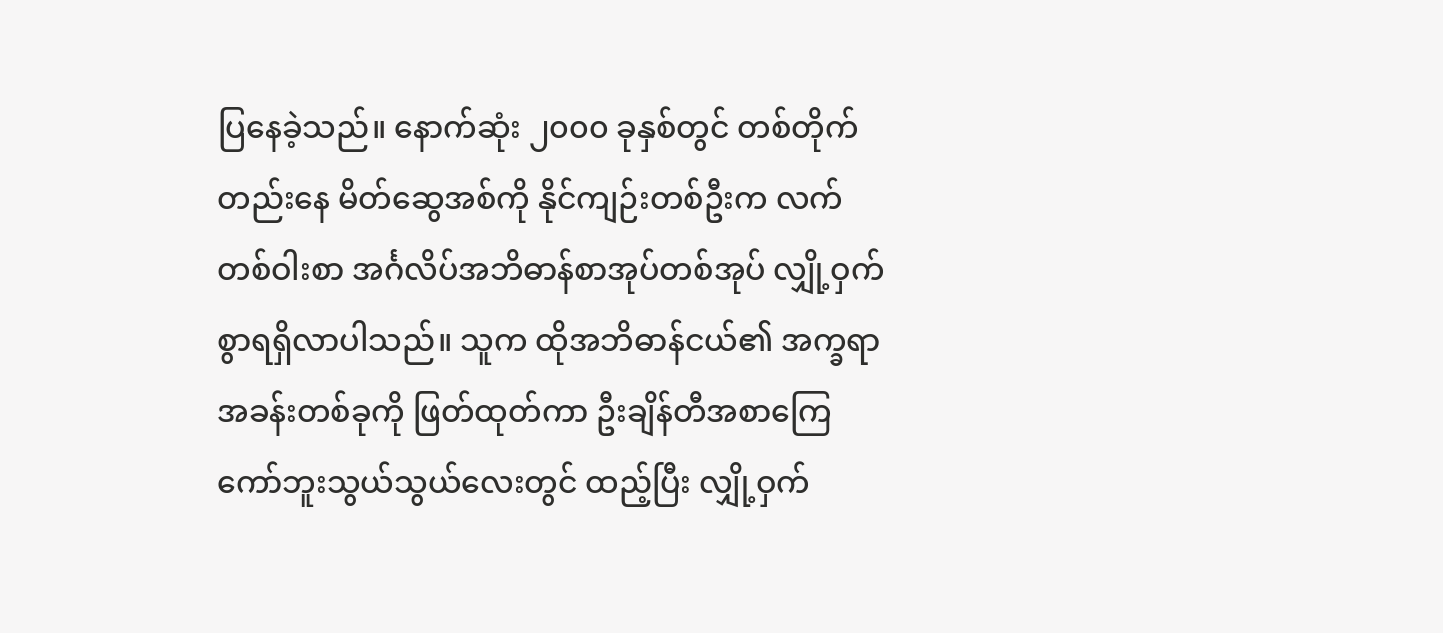ပြနေခဲ့သည်။ နောက်ဆုံး ၂၀၀၀ ခုနှစ်တွင် တစ်တိုက်တည်းနေ မိတ်ဆွေအစ်ကို နိုင်ကျဉ်းတစ်ဦးက လက်တစ်ဝါးစာ အင်္ဂလိပ်အဘိဓာန်စာအုပ်တစ်အုပ် လျှို့ဝှက်စွာရရှိလာပါသည်။ သူက ထိုအဘိဓာန်ငယ်၏ အက္ခရာအခန်းတစ်ခုကို ဖြတ်ထုတ်ကာ ဦးချိန်တီအစာကြေကော်ဘူးသွယ်သွယ်လေးတွင် ထည့်ပြီး လျှို့ဝှက်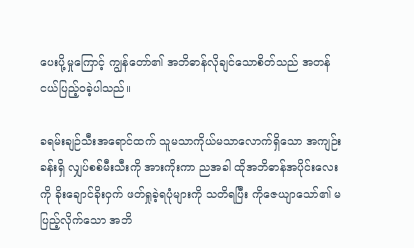ပေးပို့မှုကြောင့် ကျွန်တော်၏ အဘိဓာန်လိုချင်သောစိတ်သည် အတန်ငယ်ပြည့်ဝခဲ့ပါသည်။

ခရမ်းချဉ်သီးအရောင်ထက် သူမသာကိုယ်မသာလောက်ရှိသော အကျဉ်းခန်းရှိ လျှပ်စစ်မီးသီးကို အားကိုးကာ ညအခါ ထိုအဘိဓာန်အပိုင်းလေးကို ခိုးချောင်ခိုးဝှက် ဖတ်ရှုခဲ့ရပုံများကို သတိရပြီး ကိုဇေယျာသော်၏ မပြည့်လိုက်သော အဘိ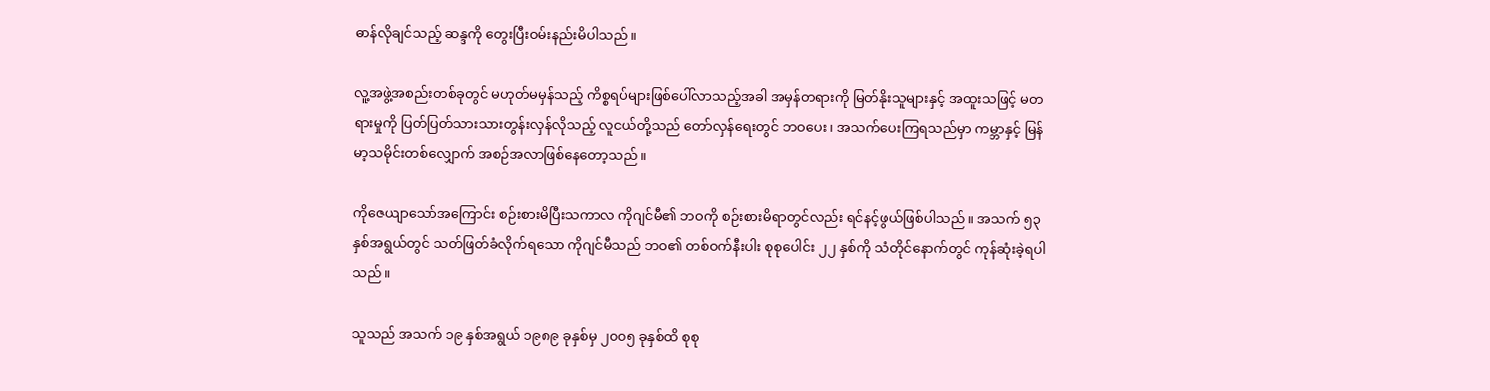ဓာန်လိုချင်သည့် ဆန္ဒကို တွေးပြီးဝမ်းနည်းမိပါသည်။

လူ့အဖွဲ့အစည်းတစ်ခုတွင် မဟုတ်မမှန်သည့် ကိစ္စရပ်များဖြစ်ပေါ်လာသည့်အခါ အမှန်တရားကို မြတ်နိုးသူများနှင့် အထူးသဖြင့် မတရားမှုကို ပြတ်ပြတ်သားသားတွန်းလှန်လိုသည့် လူငယ်တို့သည် တော်လှန်ရေးတွင် ဘဝပေး၊ အသက်ပေးကြရသည်မှာ ကမ္ဘာနှင့် မြန်မာ့သမိုင်းတစ်လျှောက် အစဉ်အလာဖြစ်နေတော့သည်။

ကိုဇေယျာသော်အကြောင်း စဉ်းစားမိပြီးသကာလ ကိုဂျင်မီ၏ ဘဝကို စဉ်းစားမိရာတွင်လည်း ရင်နင့်ဖွယ်ဖြစ်ပါသည်။ အသက် ၅၃ နှစ်အရွယ်တွင် သတ်ဖြတ်ခံလိုက်ရသော ကိုဂျင်မီသည် ဘဝ၏ တစ်ဝက်နီးပါး စုစုပေါင်း ၂၂ နှစ်ကို သံတိုင်နောက်တွင် ကုန်ဆုံးခဲ့ရပါသည်။

သူသည် အသက် ၁၉ နှစ်အရွယ် ၁၉၈၉ ခုနှစ်မှ ၂၀၀၅ ခုနှစ်ထိ စုစု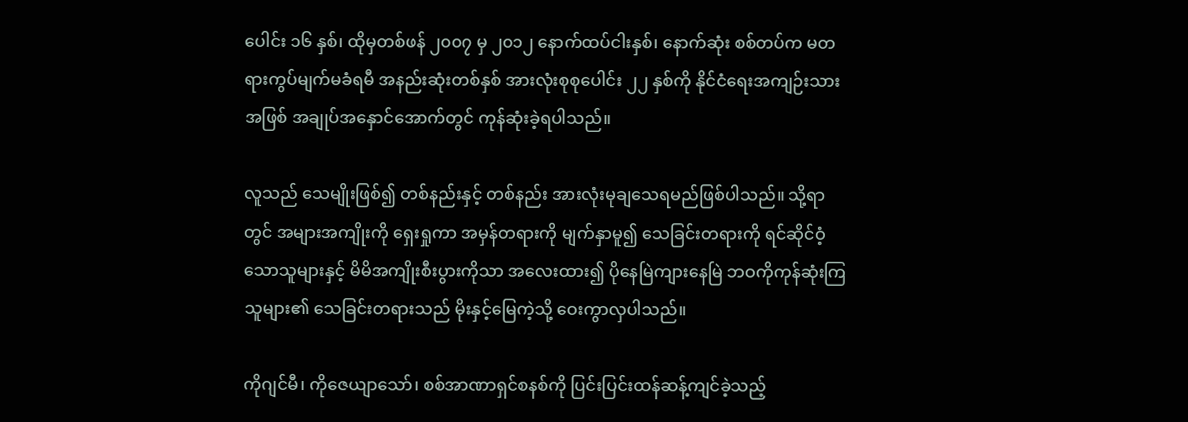ပေါင်း ၁၆ နှစ်၊ ထိုမှတစ်ဖန် ၂၀၀၇ မှ ၂၀၁၂ နောက်ထပ်ငါးနှစ်၊ နောက်ဆုံး စစ်တပ်က မတရားကွပ်မျက်မခံရမီ အနည်းဆုံးတစ်နှစ် အားလုံးစုစုပေါင်း ၂၂ နှစ်ကို နိုင်ငံရေးအကျဉ်းသားအဖြစ် အချုပ်အနှောင်အောက်တွင် ကုန်ဆုံးခဲ့ရပါသည်။

လူသည် သေမျိုးဖြစ်၍ တစ်နည်းနှင့် တစ်နည်း အားလုံးမုချသေရမည်ဖြစ်ပါသည်။ သို့ရာတွင် အများအကျိုးကို ရှေးရှုကာ အမှန်တရားကို မျက်နှာမူ၍ သေခြင်းတရားကို ရင်ဆိုင်ဝံ့သောသူများနှင့် မိမိအကျိုးစီးပွားကိုသာ အလေးထား၍ ပိုနေမြဲကျားနေမြဲ ဘဝကိုကုန်ဆုံးကြသူများ၏ သေခြင်းတရားသည် မိုးနှင့်မြေကဲ့သို့ ဝေးကွာလှပါသည်။

ကိုဂျင်မီ၊ ကိုဇေယျာသော်၊ စစ်အာဏာရှင်စနစ်ကို ပြင်းပြင်းထန်ဆန့်ကျင်ခဲ့သည့်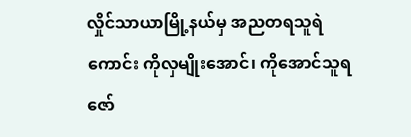လှိုင်သာယာမြို့နယ်မှ အညတရသူရဲကောင်း ကိုလှမျိုးအောင်၊ ကိုအောင်သူရဇော်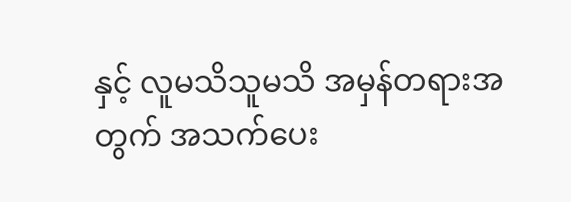နှင့် လူမသိသူမသိ အမှန်တရားအတွက် အသက်ပေး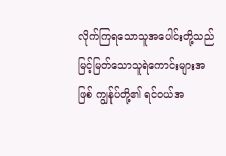လိုက်ကြရသောသူအပေါင်းတို့သည် မြင့်မြတ်သောသူရဲကောင်းများအဖြစ် ကျွန်ုပ်တို့၏ ရင်ဝယ်အ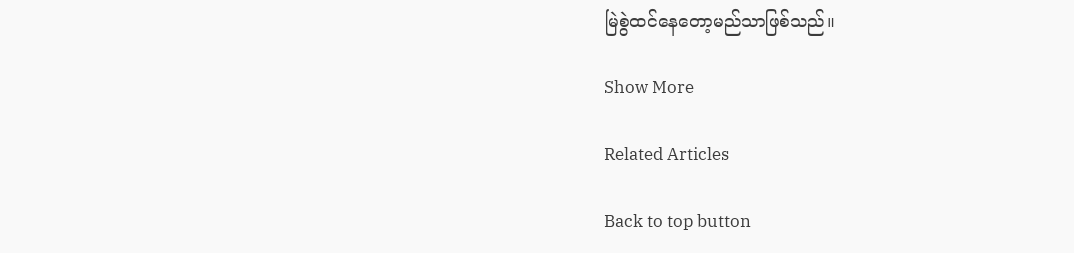မြဲစွဲထင်နေတော့မည်သာဖြစ်သည်။

Show More

Related Articles

Back to top button